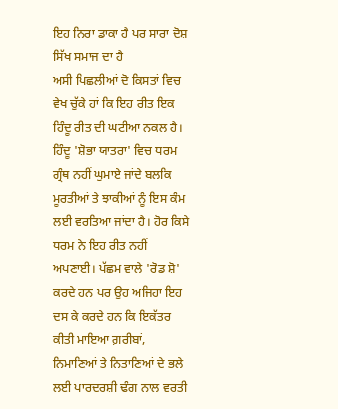ਇਹ ਨਿਰਾ ਡਾਕਾ ਹੈ ਪਰ ਸਾਰਾ ਦੋਸ਼ ਸਿੱਖ ਸਮਾਜ ਦਾ ਹੈ
ਅਸੀ ਪਿਛਲੀਆਂ ਦੋ ਕਿਸਤਾਂ ਵਿਚ ਵੇਖ ਚੁੱਕੇ ਹਾਂ ਕਿ ਇਹ ਰੀਤ ਇਕ ਹਿੰਦੂ ਰੀਤ ਦੀ ਘਟੀਆ ਨਕਲ ਹੈ। ਹਿੰਦੂ 'ਸ਼ੋਭਾ ਯਾਤਰਾ' ਵਿਚ ਧਰਮ ਗ੍ਰੰਥ ਨਹੀਂ ਘੁਮਾਏ ਜਾਂਦੇ ਬਲਕਿ ਮੂਰਤੀਆਂ ਤੇ ਝਾਕੀਆਂ ਨੂੰ ਇਸ ਕੰਮ ਲਈ ਵਰਤਿਆ ਜਾਂਦਾ ਹੈ। ਹੋਰ ਕਿਸੇ ਧਰਮ ਨੇ ਇਹ ਰੀਤ ਨਹੀਂ ਅਪਣਾਈ। ਪੱਛਮ ਵਾਲੇ 'ਰੋਡ ਸ਼ੋ' ਕਰਦੇ ਹਨ ਪਰ ਉਹ ਅਜਿਹਾ ਇਹ ਦਸ ਕੇ ਕਰਦੇ ਹਨ ਕਿ ਇਕੱਤਰ ਕੀਤੀ ਮਾਇਆ ਗ਼ਰੀਬਾਂ, ਨਿਮਾਣਿਆਂ ਤੇ ਨਿਤਾਣਿਆਂ ਦੇ ਭਲੇ ਲਈ ਪਾਰਦਰਸ਼ੀ ਢੰਗ ਨਾਲ ਵਰਤੀ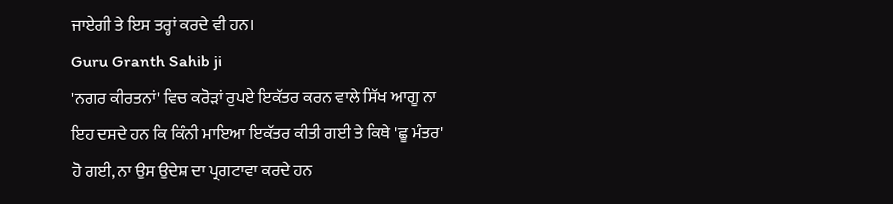ਜਾਏਗੀ ਤੇ ਇਸ ਤਰ੍ਹਾਂ ਕਰਦੇ ਵੀ ਹਨ।
Guru Granth Sahib ji
'ਨਗਰ ਕੀਰਤਨਾਂ' ਵਿਚ ਕਰੋੜਾਂ ਰੁਪਏ ਇਕੱਤਰ ਕਰਨ ਵਾਲੇ ਸਿੱਖ ਆਗੂ ਨਾ ਇਹ ਦਸਦੇ ਹਨ ਕਿ ਕਿੰਨੀ ਮਾਇਆ ਇਕੱਤਰ ਕੀਤੀ ਗਈ ਤੇ ਕਿਥੇ 'ਛੂ ਮੰਤਰ' ਹੋ ਗਈ, ਨਾ ਉਸ ਉਦੇਸ਼ ਦਾ ਪ੍ਰਗਟਾਵਾ ਕਰਦੇ ਹਨ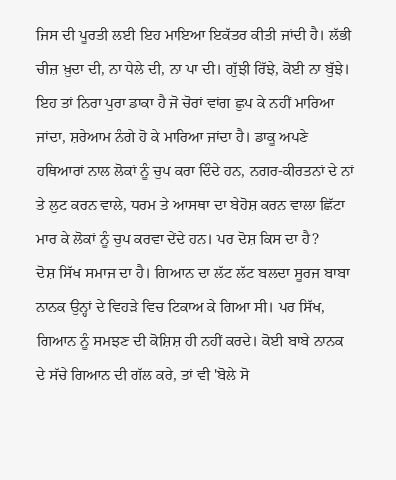ਜਿਸ ਦੀ ਪੂਰਤੀ ਲਈ ਇਹ ਮਾਇਆ ਇਕੱਤਰ ਕੀਤੀ ਜਾਂਦੀ ਹੈ। ਲੱਭੀ ਚੀਜ਼ ਖ਼ੁਦਾ ਦੀ, ਨਾ ਧੇਲੇ ਦੀ, ਨਾ ਪਾ ਦੀ। ਗੁੱਝੀ ਰਿੱਝੇ, ਕੋਈ ਨਾ ਬੁੱਝੇ। ਇਹ ਤਾਂ ਨਿਰਾ ਪੁਰਾ ਡਾਕਾ ਹੈ ਜੋ ਚੋਰਾਂ ਵਾਂਗ ਛੁਪ ਕੇ ਨਹੀਂ ਮਾਰਿਆ ਜਾਂਦਾ, ਸ਼ਰੇਆਮ ਨੰਗੇ ਹੋ ਕੇ ਮਾਰਿਆ ਜਾਂਦਾ ਹੈ। ਡਾਕੂ ਅਪਣੇ ਹਥਿਆਰਾਂ ਨਾਲ ਲੋਕਾਂ ਨੂੰ ਚੁਪ ਕਰਾ ਦਿੰਦੇ ਹਨ, ਨਗਰ-ਕੀਰਤਨਾਂ ਦੇ ਨਾਂ ਤੇ ਲੁਟ ਕਰਨ ਵਾਲੇ, ਧਰਮ ਤੇ ਆਸਥਾ ਦਾ ਬੇਹੋਸ਼ ਕਰਨ ਵਾਲਾ ਛਿੱਟਾ ਮਾਰ ਕੇ ਲੋਕਾਂ ਨੂੰ ਚੁਪ ਕਰਵਾ ਦੇਂਦੇ ਹਨ। ਪਰ ਦੋਸ਼ ਕਿਸ ਦਾ ਹੈ?
ਦੋਸ਼ ਸਿੱਖ ਸਮਾਜ ਦਾ ਹੈ। ਗਿਆਨ ਦਾ ਲੱਟ ਲੱਟ ਬਲਦਾ ਸੂਰਜ ਬਾਬਾ ਨਾਨਕ ਉਨ੍ਹਾਂ ਦੇ ਵਿਹੜੇ ਵਿਚ ਟਿਕਾਅ ਕੇ ਗਿਆ ਸੀ। ਪਰ ਸਿੱਖ, ਗਿਆਨ ਨੂੰ ਸਮਝਣ ਦੀ ਕੋਸ਼ਿਸ਼ ਹੀ ਨਹੀਂ ਕਰਦੇ। ਕੋਈ ਬਾਬੇ ਨਾਨਕ ਦੇ ਸੱਚੇ ਗਿਆਨ ਦੀ ਗੱਲ ਕਰੇ, ਤਾਂ ਵੀ 'ਬੋਲੇ ਸੋ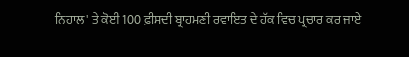ਨਿਹਾਲ' ਤੇ ਕੋਈ 100 ਫ਼ੀਸਦੀ ਬ੍ਰਾਹਮਣੀ ਰਵਾਇਤ ਦੇ ਹੱਕ ਵਿਚ ਪ੍ਰਚਾਰ ਕਰ ਜਾਏ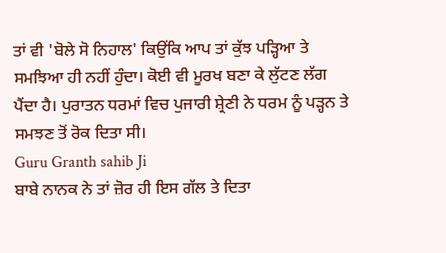ਤਾਂ ਵੀ 'ਬੋਲੇ ਸੋ ਨਿਹਾਲ' ਕਿਉਂਕਿ ਆਪ ਤਾਂ ਕੁੱਝ ਪੜ੍ਹਿਆ ਤੇ ਸਮਝਿਆ ਹੀ ਨਹੀਂ ਹੁੰਦਾ। ਕੋਈ ਵੀ ਮੂਰਖ ਬਣਾ ਕੇ ਲੁੱਟਣ ਲੱਗ ਪੈਂਦਾ ਹੈ। ਪੁਰਾਤਨ ਧਰਮਾਂ ਵਿਚ ਪੁਜਾਰੀ ਸ਼੍ਰੇਣੀ ਨੇ ਧਰਮ ਨੂੰ ਪੜ੍ਹਨ ਤੇ ਸਮਝਣ ਤੋਂ ਰੋਕ ਦਿਤਾ ਸੀ।
Guru Granth sahib Ji
ਬਾਬੇ ਨਾਨਕ ਨੇ ਤਾਂ ਜ਼ੋਰ ਹੀ ਇਸ ਗੱਲ ਤੇ ਦਿਤਾ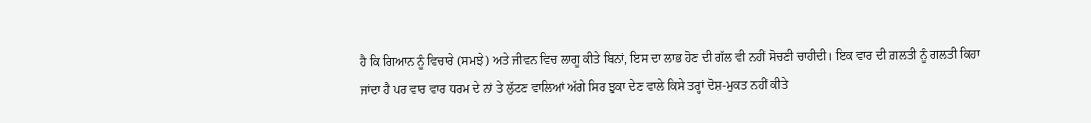ਹੈ ਕਿ ਗਿਆਨ ਨੂੰ ਵਿਚਾਰੇ (ਸਮਝੇ) ਅਤੇ ਜੀਵਨ ਵਿਚ ਲਾਗੂ ਕੀਤੇ ਬਿਨਾਂ, ਇਸ ਦਾ ਲਾਭ ਹੋਣ ਦੀ ਗੱਲ ਵੀ ਨਹੀਂ ਸੋਚਣੀ ਚਾਹੀਦੀ। ਇਕ ਵਾਰ ਦੀ ਗ਼ਲਤੀ ਨੂੰ ਗਲਤੀ ਕਿਹਾ ਜਾਂਦਾ ਹੈ ਪਰ ਵਾਰ ਵਾਰ ਧਰਮ ਦੇ ਨਾਂ ਤੇ ਲੁੱਟਣ ਵਾਲਿਆਂ ਅੱਗੇ ਸਿਰ ਝੁਕਾ ਦੇਣ ਵਾਲੇ ਕਿਸੇ ਤਰ੍ਹਾਂ ਦੋਸ਼-ਮੁਕਤ ਨਹੀਂ ਕੀਤੇ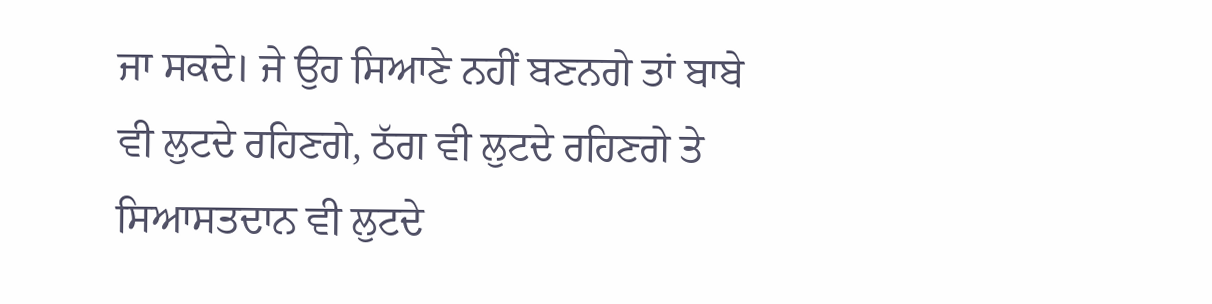ਜਾ ਸਕਦੇ। ਜੇ ਉਹ ਸਿਆਣੇ ਨਹੀਂ ਬਣਨਗੇ ਤਾਂ ਬਾਬੇ ਵੀ ਲੁਟਦੇ ਰਹਿਣਗੇ, ਠੱਗ ਵੀ ਲੁਟਦੇ ਰਹਿਣਗੇ ਤੇ ਸਿਆਸਤਦਾਨ ਵੀ ਲੁਟਦੇ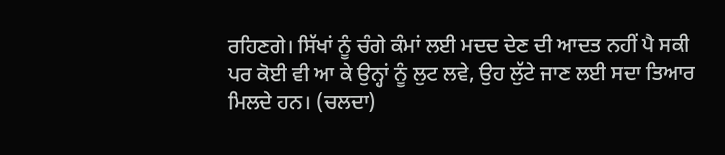ਰਹਿਣਗੇ। ਸਿੱਖਾਂ ਨੂੰ ਚੰਗੇ ਕੰਮਾਂ ਲਈ ਮਦਦ ਦੇਣ ਦੀ ਆਦਤ ਨਹੀਂ ਪੈ ਸਕੀ ਪਰ ਕੋਈ ਵੀ ਆ ਕੇ ਉਨ੍ਹਾਂ ਨੂੰ ਲੁਟ ਲਵੇ, ਉਹ ਲੁੱਟੇ ਜਾਣ ਲਈ ਸਦਾ ਤਿਆਰ ਮਿਲਦੇ ਹਨ। (ਚਲਦਾ)